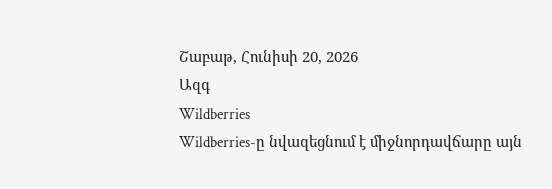Շաբաթ, Հունիսի 20, 2026
Ազգ
Wildberries
Wildberries-ը նվազեցնում է միջնորդավճարը այն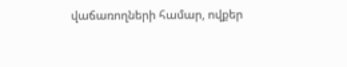վաճառողների համար, ովքեր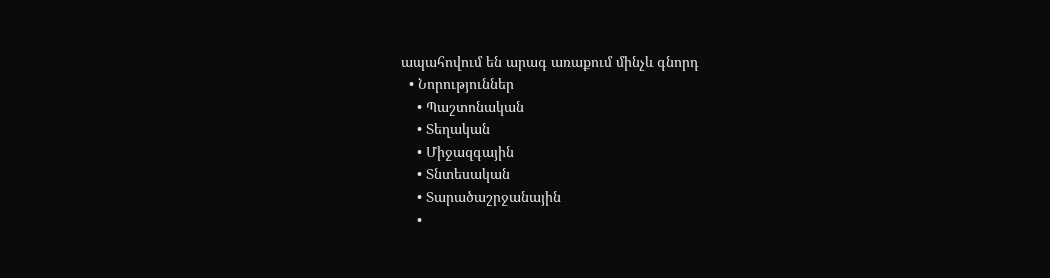ապահովում են արագ առաքում մինչև գնորդ
  • Նորություններ
    • Պաշտոնական
    • Տեղական
    • Միջազգային
    • Տնտեսական
    • Տարածաշրջանային
    •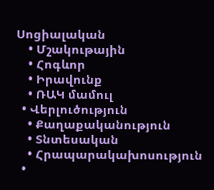Սոցիալական
    • Մշակութային
    • Հոգևոր
    • Իրավունք
    • ՌԱԿ մամուլ
  • Վերլուծություն
    • Քաղաքականություն
    • Տնտեսական
    • Հրապարակախոսություն
  •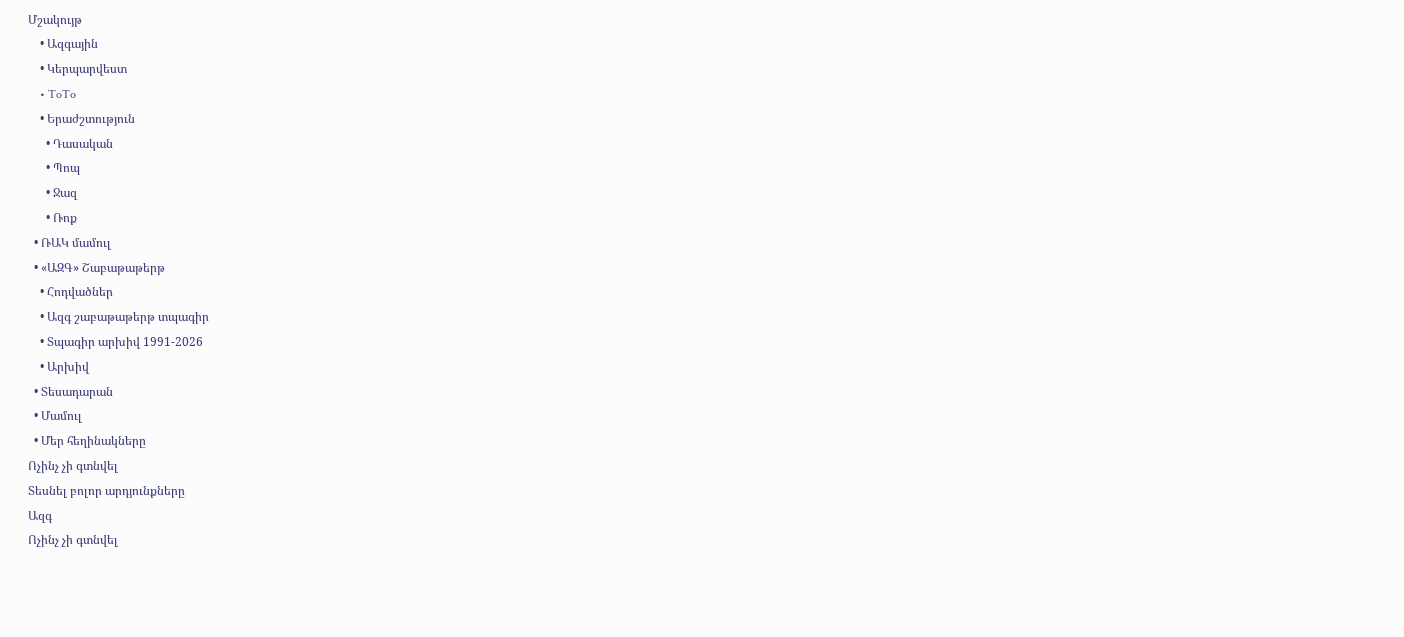Մշակույթ
    • Ազգային
    • Կերպարվեստ
    • ToTo
    • Երաժշտություն
      • Դասական
      • Պոպ
      • Ջազ
      • Ռոք
  • ՌԱԿ մամուլ
  • «ԱԶԳ» Շաբաթաթերթ
    • Հոդվածներ
    • Ազգ շաբաթաթերթ տպագիր
    • Տպագիր արխիվ 1991-2026
    • Արխիվ
  • Տեսադարան
  • Մամուլ
  • Մեր հեղինակները
Ոչինչ չի գտնվել
Տեսնել բոլոր արդյունքները
Ազգ
Ոչինչ չի գտնվել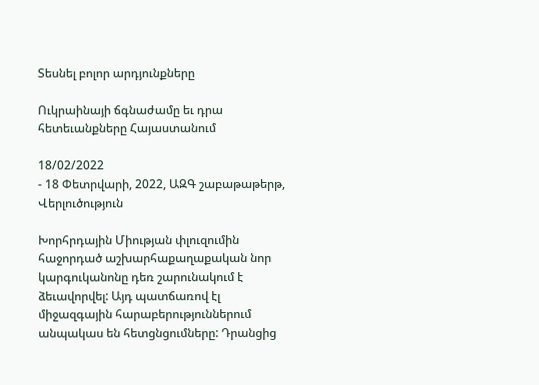Տեսնել բոլոր արդյունքները

Ուկրաինայի ճգնաժամը եւ դրա հետեւանքները Հայաստանում

18/02/2022
- 18 Փետրվարի, 2022, ԱԶԳ շաբաթաթերթ, Վերլուծություն

Խորհրդային Միության փլուզումին հաջորդած աշխարհաքաղաքական նոր կարգուկանոնը դեռ շարունակում է ձեւավորվել: Այդ պատճառով էլ միջազգային հարաբերություններում անպակաս են հետցնցումները: Դրանցից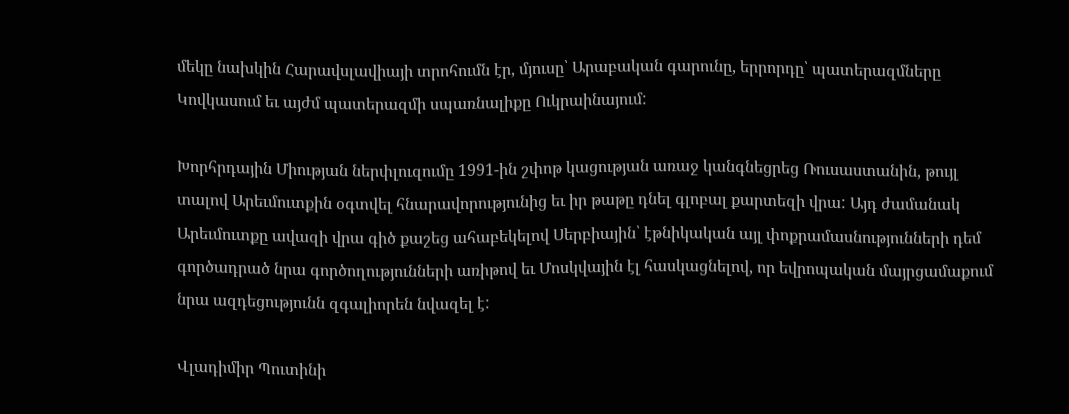մեկը նախկին Հարավսլավիայի տրոհումն էր, մյուսը՝ Արաբական գարունը, երրորդը՝ պատերազմները Կովկասում եւ այժմ պատերազմի սպառնալիքը Ուկրաինայում:

Խորհրդային Միության ներփլուզումը 1991-ին շփոթ կացության առաջ կանգնեցրեց Ռուսաստանին, թույլ տալով Արեւմուտքին օգտվել հնարավորությունից եւ իր թաթը դնել գլոբալ քարտեզի վրա: Այդ ժամանակ Արեւմուտքը ավազի վրա գիծ քաշեց ահաբեկելով Սերբիային՝ էթնիկական այլ փոքրամասնությունների դեմ գործադրած նրա գործողությունների առիթով եւ Մոսկվային էլ հասկացնելով, որ եվրոպական մայրցամաքում նրա ազդեցությունն զգալիորեն նվազել է:

Վլադիմիր Պուտինի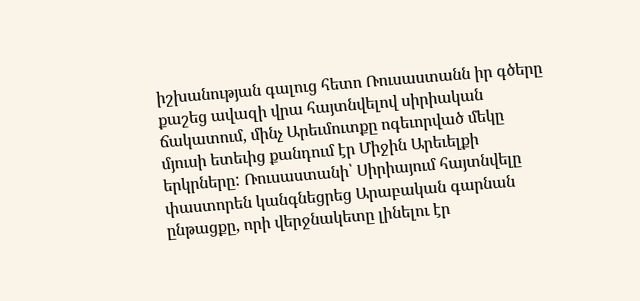իշխանության գալուց հետո Ռուսաստանն իր գծերը քաշեց ավազի վրա հայտնվելով սիրիական ճակատում, մինչ Արեւմուտքը ոգեւորված մեկը մյուսի ետեւից քանդում էր Միջին Արեւելքի երկրները: Ռուսաստանի՝ Սիրիայում հայտնվելը փաստորեն կանգնեցրեց Արաբական գարնան ընթացքը, որի վերջնակետը լինելու էր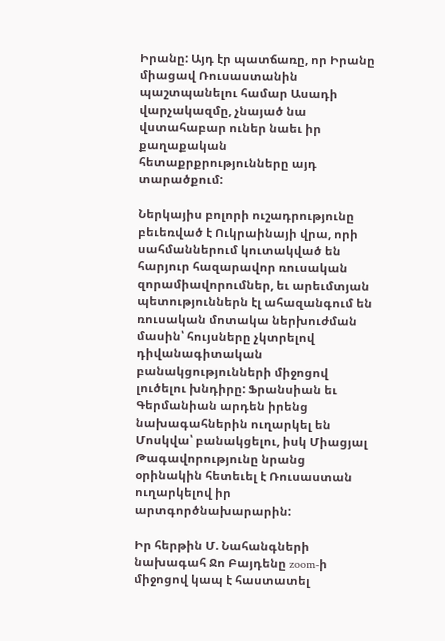Իրանը: Այդ էր պատճառը, որ Իրանը միացավ Ռուսաստանին պաշտպանելու համար Ասադի վարչակազմը, չնայած նա վստահաբար ուներ նաեւ իր քաղաքական հետաքրքրությունները այդ տարածքում:

Ներկայիս բոլորի ուշադրությունը բեւեռված է Ուկրաինայի վրա, որի սահմաններում կուտակված են հարյուր հազարավոր ռուսական զորամիավորումներ, եւ արեւմտյան պետություններն էլ ահազանգում են ռուսական մոտակա ներխուժման մասին՝ հույսները չկտրելով դիվանագիտական բանակցությունների միջոցով լուծելու խնդիրը: Ֆրանսիան եւ Գերմանիան արդեն իրենց նախագահներին ուղարկել են Մոսկվա՝ բանակցելու, իսկ Միացյալ Թագավորությունը նրանց օրինակին հետեւել է Ռուսաստան ուղարկելով իր արտգործնախարարին:

Իր հերթին Մ. Նահանգների նախագահ Ջո Բայդենը zoom-ի միջոցով կապ է հաստատել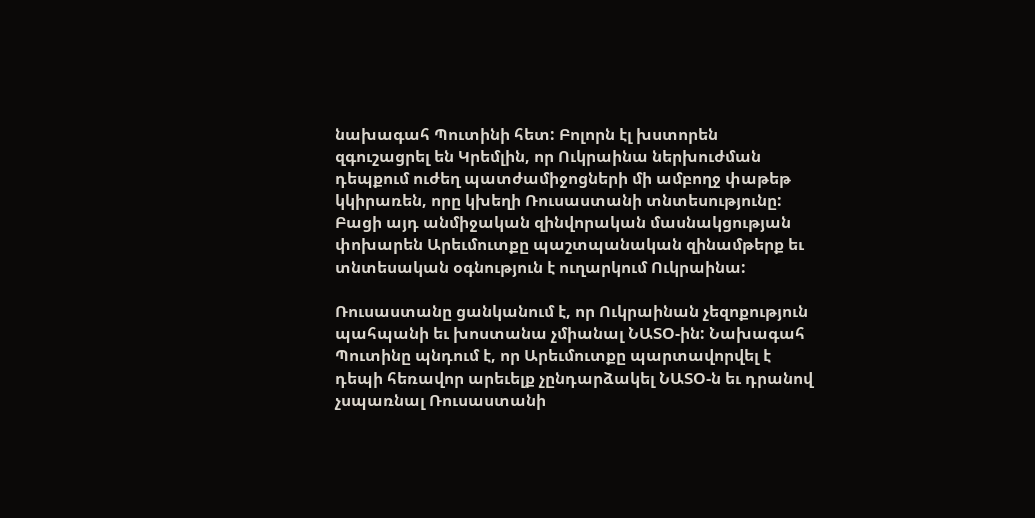նախագահ Պուտինի հետ: Բոլորն էլ խստորեն զգուշացրել են Կրեմլին, որ Ուկրաինա ներխուժման դեպքում ուժեղ պատժամիջոցների մի ամբողջ փաթեթ կկիրառեն, որը կխեղի Ռուսաստանի տնտեսությունը: Բացի այդ անմիջական զինվորական մասնակցության փոխարեն Արեւմուտքը պաշտպանական զինամթերք եւ տնտեսական օգնություն է ուղարկում Ուկրաինա:

Ռուսաստանը ցանկանում է, որ Ուկրաինան չեզոքություն պահպանի եւ խոստանա չմիանալ ՆԱՏՕ-ին: Նախագահ Պուտինը պնդում է, որ Արեւմուտքը պարտավորվել է դեպի հեռավոր արեւելք չընդարձակել ՆԱՏՕ-ն եւ դրանով չսպառնալ Ռուսաստանի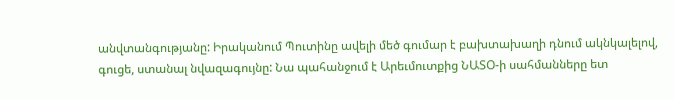անվտանգությանը: Իրականում Պուտինը ավելի մեծ գումար է բախտախաղի դնում ակնկալելով, գուցե, ստանալ նվազագույնը: Նա պահանջում է Արեւմուտքից ՆԱՏՕ-ի սահմանները ետ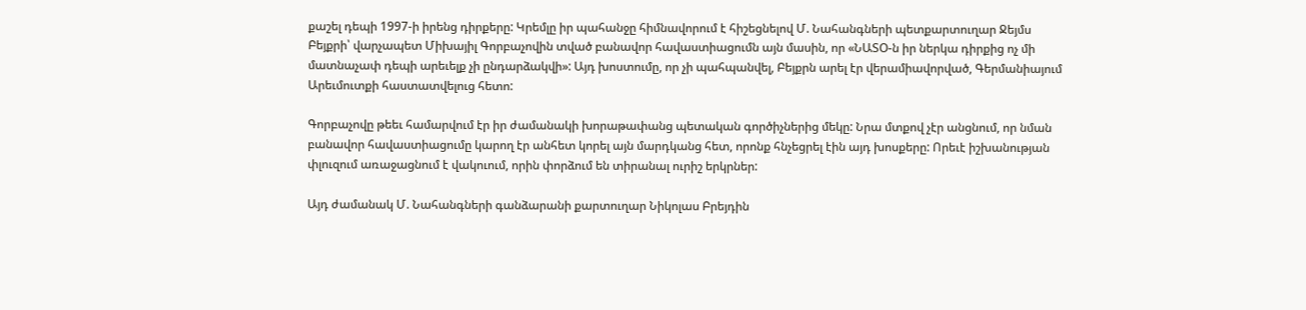քաշել դեպի 1997-ի իրենց դիրքերը: Կրեմլը իր պահանջը հիմնավորում է հիշեցնելով Մ. Նահանգների պետքարտուղար Ջեյմս Բեյքրի՝ վարչապետ Միխայիլ Գորբաչովին տված բանավոր հավաստիացումն այն մասին, որ «ՆԱՏՕ-ն իր ներկա դիրքից ոչ մի մատնաչափ դեպի արեւելք չի ընդարձակվի»: Այդ խոստումը, որ չի պահպանվել, Բեյքրն արել էր վերամիավորված, Գերմանիայում Արեւմուտքի հաստատվելուց հետո:

Գորբաչովը թեեւ համարվում էր իր ժամանակի խորաթափանց պետական գործիչներից մեկը: Նրա մտքով չէր անցնում, որ նման բանավոր հավաստիացումը կարող էր անհետ կորել այն մարդկանց հետ, որոնք հնչեցրել էին այդ խոսքերը: Որեւէ իշխանության փլուզում առաջացնում է վակուում, որին փորձում են տիրանալ ուրիշ երկրներ:

Այդ ժամանակ Մ. Նահանգների գանձարանի քարտուղար Նիկոլաս Բրեյդին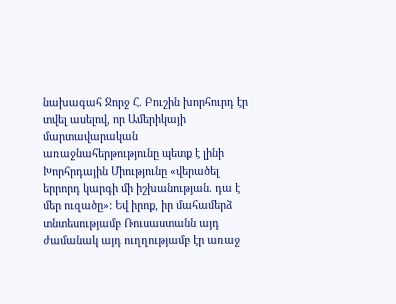նախագահ Ջորջ Հ. Բուշին խորհուրդ էր տվել ասելով, որ Ամերիկայի մարտավարական առաջնահերթությունը պետք է լինի Խորհրդային Միությունը «վերածել երրորդ կարգի մի իշխանության. դա է մեր ուզածը»: Եվ իրոք, իր մահամերձ տնտեսությամբ Ռուսաստանն այդ ժամանակ այդ ուղղությամբ էր առաջ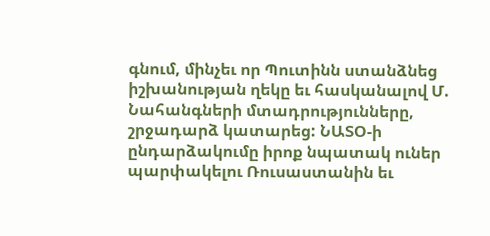գնում, մինչեւ որ Պուտինն ստանձնեց իշխանության ղեկը եւ հասկանալով Մ. Նահանգների մտադրությունները, շրջադարձ կատարեց: ՆԱՏՕ-ի ընդարձակումը իրոք նպատակ ուներ պարփակելու Ռուսաստանին եւ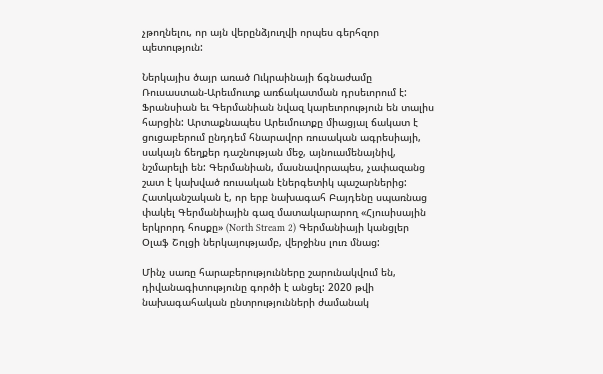չթողնելու, որ այն վերընձյուղվի որպես գերհզոր պետություն:

Ներկայիս ծայր առած Ուկրաինայի ճգնաժամը Ռուսաստան-Արեւմուտք առճակատման դրսեւորում է: Ֆրանսիան եւ Գերմանիան նվազ կարեւորություն են տալիս հարցին: Արտաքնապես Արեւմուտքը միացյալ ճակատ է ցուցաբերում ընդդեմ հնարավոր ռուսական ագրեսիայի, սակայն ճեղքեր դաշնության մեջ, այնուամենայնիվ, նշմարելի են: Գերմանիան, մասնավորապես, չափազանց շատ է կախված ռուսական էներգետիկ պաշարներից: Հատկանշական է, որ երբ նախագահ Բայդենը սպառնաց փակել Գերմանիային գազ մատակարարող «Հյուսիսային երկրորդ հոսքը» (North Stream 2) Գերմանիայի կանցլեր Օլաֆ Շոլցի ներկայությամբ, վերջինս լուռ մնաց:

Մինչ սառը հարաբերությունները շարունակվում են, դիվանագիտությունը գործի է անցել: 2020 թվի նախագահական ընտրությունների ժամանակ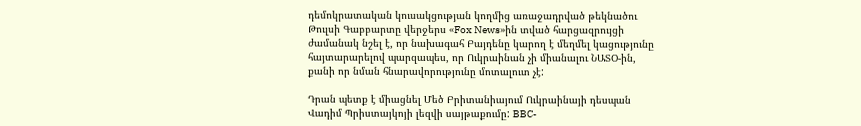դեմոկրատական կուսակցության կողմից առաջադրված թեկնածու Թուլսի Գաբբարտը վերջերս «Fox News»ին տված հարցազրույցի ժամանակ նշել է, որ նախագահ Բայդենը կարող է մեղմել կացությունը հայտարարելով պարզապես, որ Ուկրաինան չի միանալու ՆԱՏՕ-ին, քանի որ նման հնարավորությունը մոտալուտ չէ:

Դրան պետք է միացնել Մեծ Բրիտանիայում Ուկրաինայի դեսպան Վադիմ Պրիստայկոյի լեզվի սայթաքումը: BBC-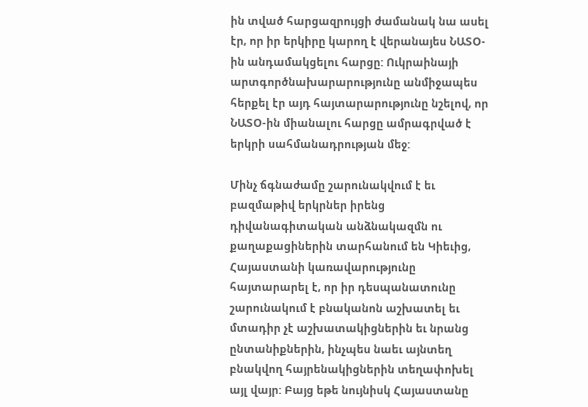ին տված հարցազրույցի ժամանակ նա ասել էր, որ իր երկիրը կարող է վերանայես ՆԱՏՕ-ին անդամակցելու հարցը: Ուկրաինայի արտգործնախարարությունը անմիջապես հերքել էր այդ հայտարարությունը նշելով, որ ՆԱՏՕ-ին միանալու հարցը ամրագրված է երկրի սահմանադրության մեջ:

Մինչ ճգնաժամը շարունակվում է եւ բազմաթիվ երկրներ իրենց դիվանագիտական անձնակազմն ու քաղաքացիներին տարհանում են Կիեւից, Հայաստանի կառավարությունը հայտարարել է, որ իր դեսպանատունը շարունակում է բնականոն աշխատել եւ մտադիր չէ աշխատակիցներին եւ նրանց ընտանիքներին, ինչպես նաեւ այնտեղ բնակվող հայրենակիցներին տեղափոխել այլ վայր: Բայց եթե նույնիսկ Հայաստանը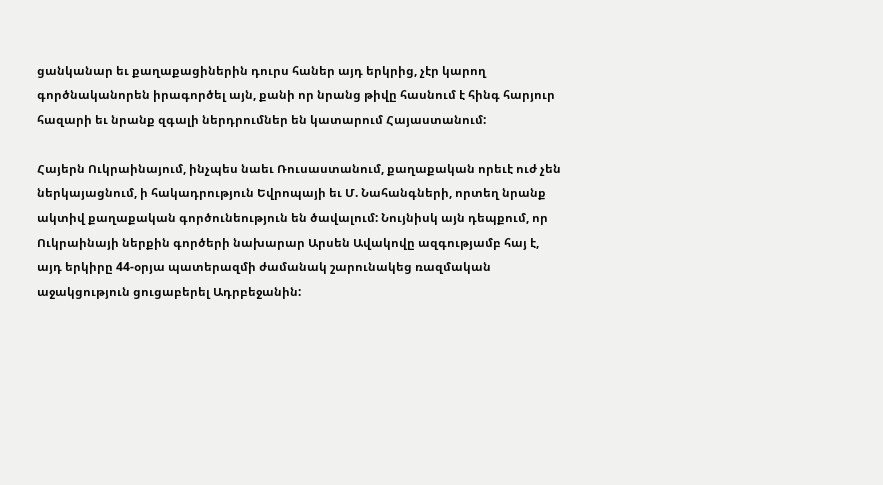ցանկանար եւ քաղաքացիներին դուրս հաներ այդ երկրից, չէր կարող գործնականորեն իրագործել այն, քանի որ նրանց թիվը հասնում է հինգ հարյուր հազարի եւ նրանք զգալի ներդրումներ են կատարում Հայաստանում:

Հայերն Ուկրաինայում, ինչպես նաեւ Ռուսաստանում, քաղաքական որեւէ ուժ չեն ներկայացնում, ի հակադրություն Եվրոպայի եւ Մ. Նահանգների, որտեղ նրանք ակտիվ քաղաքական գործունեություն են ծավալում: Նույնիսկ այն դեպքում, որ Ուկրաինայի ներքին գործերի նախարար Արսեն Ավակովը ազգությամբ հայ է, այդ երկիրը 44-օրյա պատերազմի ժամանակ շարունակեց ռազմական աջակցություն ցուցաբերել Ադրբեջանին: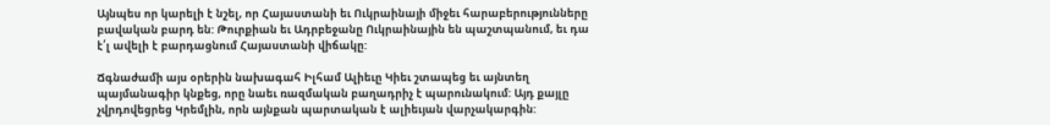Այնպես որ կարելի է նշել, որ Հայաստանի եւ Ուկրաինայի միջեւ հարաբերությունները բավական բարդ են: Թուրքիան եւ Ադրբեջանը Ուկրաինային են պաշտպանում, եւ դա է՛լ ավելի է բարդացնում Հայաստանի վիճակը:

Ճգնաժամի այս օրերին նախագահ Իլհամ Ալիեւը Կիեւ շտապեց եւ այնտեղ պայմանագիր կնքեց, որը նաեւ ռազմական բաղադրիչ է պարունակում: Այդ քայլը չվրդովեցրեց Կրեմլին, որն այնքան պարտական է ալիեւյան վարչակարգին: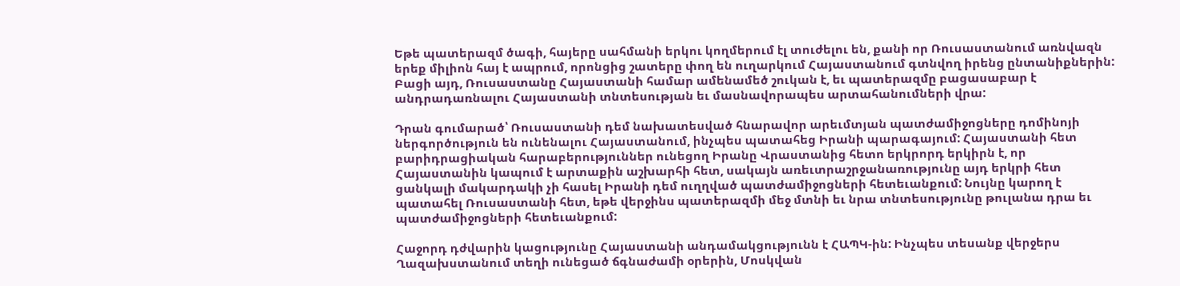Եթե պատերազմ ծագի, հայերը սահմանի երկու կողմերում էլ տուժելու են, քանի որ Ռուսաստանում առնվազն երեք միլիոն հայ է ապրում, որոնցից շատերը փող են ուղարկում Հայաստանում գտնվող իրենց ընտանիքներին: Բացի այդ, Ռուսաստանը Հայաստանի համար ամենամեծ շուկան է, եւ պատերազմը բացասաբար է անդրադառնալու Հայաստանի տնտեսության եւ մասնավորապես արտահանումների վրա:

Դրան գումարած՝ Ռուսաստանի դեմ նախատեսված հնարավոր արեւմտյան պատժամիջոցները դոմինոյի ներգործություն են ունենալու Հայաստանում, ինչպես պատահեց Իրանի պարագայում: Հայաստանի հետ բարիդրացիական հարաբերություններ ունեցող Իրանը Վրաստանից հետո երկրորդ երկիրն է, որ Հայաստանին կապում է արտաքին աշխարհի հետ, սակայն առեւտրաշրջանառությունը այդ երկրի հետ ցանկալի մակարդակի չի հասել Իրանի դեմ ուղղված պատժամիջոցների հետեւանքում: Նույնը կարող է պատահել Ռուսաստանի հետ, եթե վերջինս պատերազմի մեջ մտնի եւ նրա տնտեսությունը թուլանա դրա եւ պատժամիջոցների հետեւանքում:

Հաջորդ դժվարին կացությունը Հայաստանի անդամակցությունն է ՀԱՊԿ-ին: Ինչպես տեսանք վերջերս Ղազախստանում տեղի ունեցած ճգնաժամի օրերին, Մոսկվան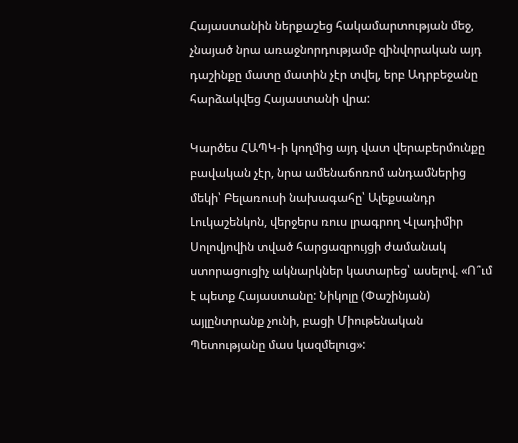Հայաստանին ներքաշեց հակամարտության մեջ, չնայած նրա առաջնորդությամբ զինվորական այդ դաշինքը մատը մատին չէր տվել, երբ Ադրբեջանը հարձակվեց Հայաստանի վրա:

Կարծես ՀԱՊԿ-ի կողմից այդ վատ վերաբերմունքը բավական չէր, նրա ամենաճոռոմ անդամներից մեկի՝ Բելառուսի նախագահը՝ Ալեքսանդր Լուկաշենկոն, վերջերս ռուս լրագրող Վլադիմիր Սոլովյովին տված հարցազրույցի ժամանակ ստորացուցիչ ակնարկներ կատարեց՝ ասելով. «Ո՞ւմ է պետք Հայաստանը: Նիկոլը (Փաշինյան) այլընտրանք չունի, բացի Միութենական Պետությանը մաս կազմելուց»: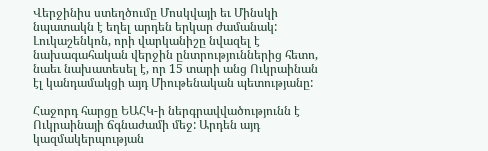Վերջինիս ստեղծումը Մոսկվայի եւ Մինսկի նպատակն է եղել արդեն երկար ժամանակ: Լուկաշենկոն, որի վարկանիշը նվազել է նախագահական վերջին ընտրություններից հետո, նաեւ նախատեսել է, որ 15 տարի անց Ուկրաինան էլ կանդամակցի այդ Միութենական պետությանը:

Հաջորդ հարցը ԵԱՀԿ-ի ներգրավվածությունն է Ուկրաինայի ճգնաժամի մեջ: Արդեն այդ կազմակերպության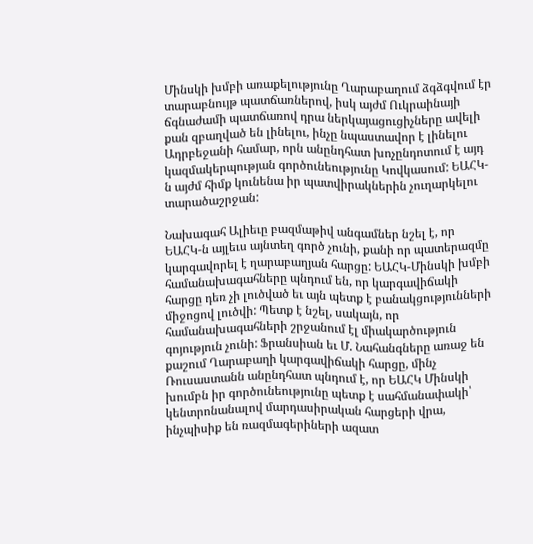Մինսկի խմբի առաքելությունը Ղարաբաղում ձգձգվում էր տարաբնույթ պատճառներով, իսկ այժմ Ուկրաինայի ճգնաժամի պատճառով դրա ներկայացուցիչները ավելի քան զբաղված են լինելու, ինչը նպաստավոր է լինելու Ադրբեջանի համար, որն անընդհատ խոչընդոտում է այդ կազմակերպության գործունեությունը Կովկասում: ԵԱՀԿ-ն այժմ հիմք կունենա իր պատվիրակներին չուղարկելու տարածաշրջան:

Նախագահ Ալիեւը բազմաթիվ անգամներ նշել է, որ ԵԱՀԿ-ն այլեւս այնտեղ գործ չունի, քանի որ պատերազմը կարգավորել է ղարաբաղյան հարցը: ԵԱՀԿ-Մինսկի խմբի համանախագահները պնդում են, որ կարգավիճակի հարցը դեռ չի լուծված եւ այն պետք է բանակցությունների միջոցով լուծվի: Պետք է նշել, սակայն, որ համանախագահների շրջանում էլ միակարծություն գոյություն չունի: Ֆրանսիան եւ Մ. Նահանգները առաջ են քաշում Ղարաբաղի կարգավիճակի հարցը, մինչ Ռուսաստանն անընդհատ պնդում է, որ ԵԱՀԿ Մինսկի խումբն իր գործունեությունը պետք է սահմանափակի՝ կենտրոնանալով մարդասիրական հարցերի վրա, ինչպիսիք են ռազմագերիների ազատ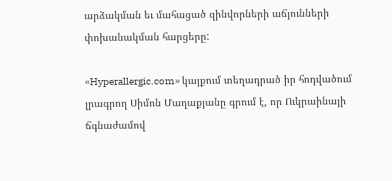արձակման եւ մահացած զինվորների աճյունների փոխանակման հարցերը:

«Hyperallergic.com» կայքում տեղադրած իր հոդվածում լրագրող Սիմոն Մաղաքյանը գրում է, որ Ուկրաինայի ճգնաժամով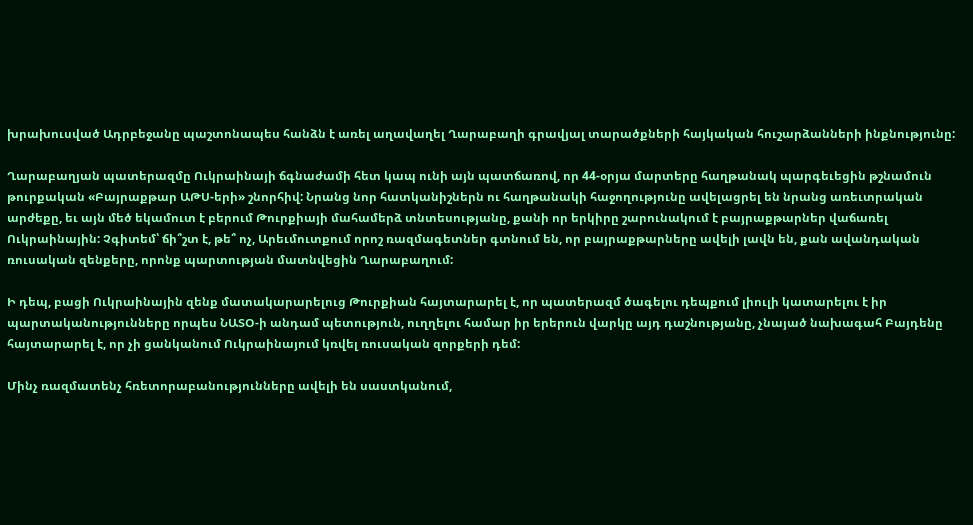խրախուսված Ադրբեջանը պաշտոնապես հանձն է առել աղավաղել Ղարաբաղի գրավյալ տարածքների հայկական հուշարձանների ինքնությունը:

Ղարաբաղյան պատերազմը Ուկրաինայի ճգնաժամի հետ կապ ունի այն պատճառով, որ 44-օրյա մարտերը հաղթանակ պարգեւեցին թշնամուն թուրքական «Բայրաքթար ԱԹՍ-երի» շնորհիվ: Նրանց նոր հատկանիշներն ու հաղթանակի հաջողությունը ավելացրել են նրանց առեւտրական արժեքը, եւ այն մեծ եկամուտ է բերում Թուրքիայի մահամերձ տնտեսությանը, քանի որ երկիրը շարունակում է բայրաքթարներ վաճառել Ուկրաինային: Չգիտեմ՝ ճի՞շտ է, թե՞ ոչ, Արեւմուտքում որոշ ռազմագետներ գտնում են, որ բայրաքթարները ավելի լավն են, քան ավանդական ռուսական զենքերը, որոնք պարտության մատնվեցին Ղարաբաղում:

Ի դեպ, բացի Ուկրաինային զենք մատակարարելուց Թուրքիան հայտարարել է, որ պատերազմ ծագելու դեպքում լիուլի կատարելու է իր պարտականությունները որպես ՆԱՏՕ-ի անդամ պետություն, ուղղելու համար իր երերուն վարկը այդ դաշնությանը, չնայած նախագահ Բայդենը հայտարարել է, որ չի ցանկանում Ուկրաինայում կռվել ռուսական զորքերի դեմ:

Մինչ ռազմատենչ հռետորաբանությունները ավելի են սաստկանում,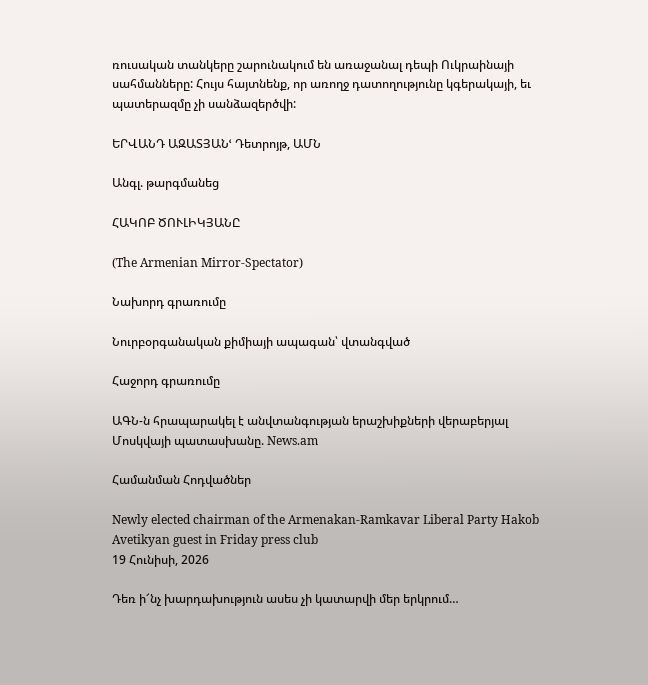ռուսական տանկերը շարունակում են առաջանալ դեպի Ուկրաինայի սահմանները: Հույս հայտնենք, որ առողջ դատողությունը կգերակայի, եւ պատերազմը չի սանձազերծվի:

ԵՐՎԱՆԴ ԱԶԱՏՅԱՆՙ Դետրոյթ, ԱՄՆ

Անգլ. թարգմանեց

ՀԱԿՈԲ ԾՈՒԼԻԿՅԱՆԸ

(The Armenian Mirror-Spectator)

Նախորդ գրառումը

Նուրբօրգանական քիմիայի ապագան՝ վտանգված

Հաջորդ գրառումը

ԱԳՆ-ն հրապարակել է անվտանգության երաշխիքների վերաբերյալ Մոսկվայի պատասխանը. News.am

Համանման Հոդվածներ

Newly elected chairman of the Armenakan-Ramkavar Liberal Party Hakob Avetikyan guest in Friday press club
19 Հունիսի, 2026

Դեռ ի՜նչ խարդախություն ասես չի կատարվի մեր երկրում…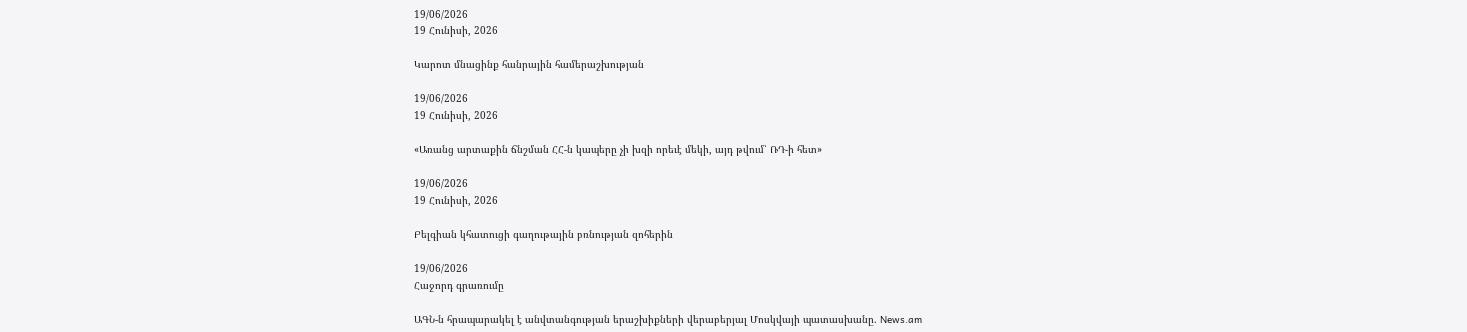19/06/2026
19 Հունիսի, 2026

Կարոտ մնացինք հանրային համերաշխության

19/06/2026
19 Հունիսի, 2026

«Առանց արտաքին ճնշման ՀՀ-ն կապերը չի խզի որեւէ մեկի, այդ թվում՝ ՌԴ-ի հետ»

19/06/2026
19 Հունիսի, 2026

Բելգիան կհատուցի գաղութային բռնության զոհերին

19/06/2026
Հաջորդ գրառումը

ԱԳՆ-ն հրապարակել է անվտանգության երաշխիքների վերաբերյալ Մոսկվայի պատասխանը. News.am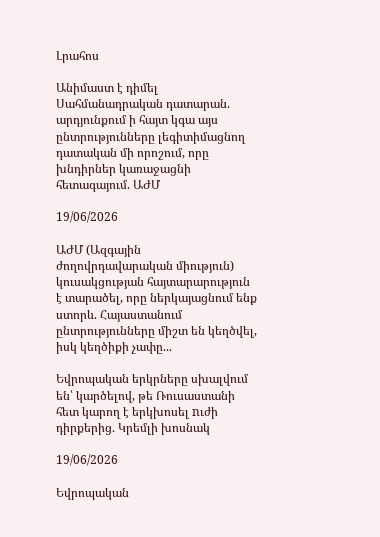Լրահոս

Անիմաստ է դիմել Սահմանադրական դատարան. արդյունքում ի հայտ կգա այս ընտրությունները լեգիտիմացնող դատական մի որոշում, որը խնդիրներ կառաջացնի հետագայում. ԱԺՄ

19/06/2026

ԱԺՄ (Ազգային ժողովրդավարական միություն) կուսակցության հայտարարություն է տարածել, որը ներկայացնում ենք ստորև. Հայաստանում ընտրությունները միշտ են կեղծվել, իսկ կեղծիքի չափը...

Եվրոպական երկրները սխալվում են՝ կարծելով, թե Ռուսաստանի հետ կարող է երկխոսել nւժի դիրքերից. Կրեմլի խոսնակ

19/06/2026

Եվրոպական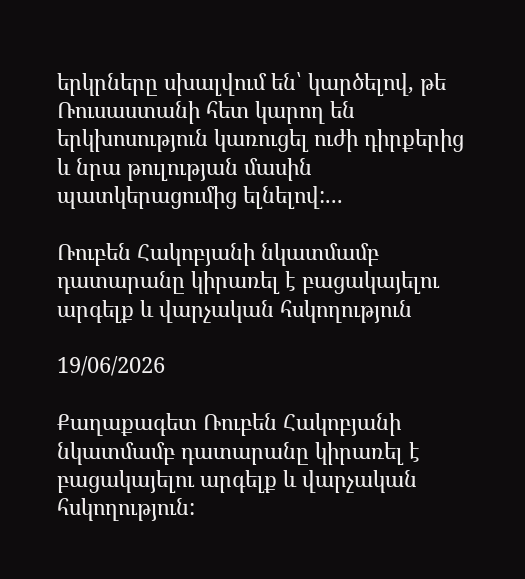երկրները սխալվում են՝ կարծելով, թե Ռուսաստանի հետ կարող են երկխոսություն կառուցել ուժի դիրքերից և նրա թուլության մասին պատկերացումից ելնելով:...

Ռուբեն Հակոբյանի նկատմամբ դատարանը կիրառել է բացակայելու արգելք և վարչական հսկողություն

19/06/2026

Քաղաքագետ Ռուբեն Հակոբյանի նկատմամբ դատարանը կիրառել է բացակայելու արգելք և վարչական հսկողություն: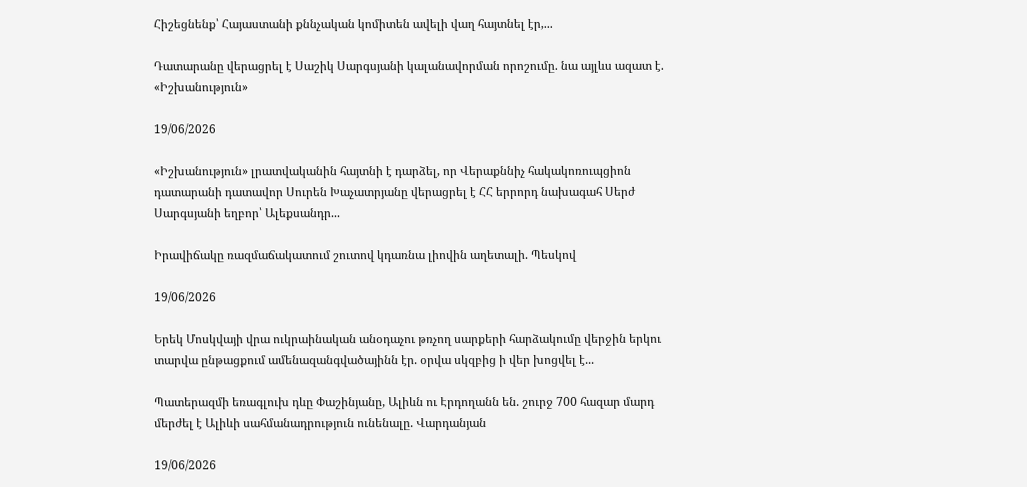Հիշեցնենք՝ Հայաստանի քննչական կոմիտեն ավելի վաղ հայտնել էր,...

Դատարանը վերացրել է Սաշիկ Սարգսյանի կալանավորման որոշումը. նա այլևս ազատ է. «Իշխանություն»

19/06/2026

«Իշխանություն» լրատվականին հայտնի է դարձել, որ Վերաքննիչ հակակոռուպցիոն դատարանի դատավոր Սուրեն Խաչատրյանը վերացրել է ՀՀ երրորդ նախագահ Սերժ Սարգսյանի եղբոր՝ Ալեքսանդր...

Իրավիճակը ռազմաճակատում շուտով կդառնա լիովին աղետալի. Պեսկով

19/06/2026

Երեկ Մոսկվայի վրա ուկրաինական անօդաչու թռչող սարքերի հարձակումը վերջին երկու տարվա ընթացքում ամենազանգվածայինն էր. օրվա սկզբից ի վեր խոցվել է...

Պատերազմի եռագլուխ դևը Փաշինյանը, Ալիևն ու Էրդողանն են. շուրջ 700 հազար մարդ մերժել է Ալիևի սահմանադրություն ունենալը. Վարդանյան

19/06/2026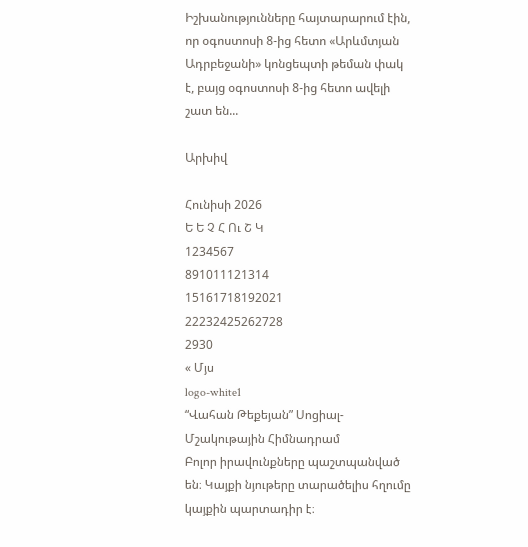Իշխանությունները հայտարարում էին, որ օգոստոսի 8-ից հետո «Արևմտյան Ադրբեջանի» կոնցեպտի թեման փակ է, բայց օգոստոսի 8-ից հետո ավելի շատ են...

Արխիվ

Հունիսի 2026
Ե Ե Չ Հ Ու Շ Կ
1234567
891011121314
15161718192021
22232425262728
2930
« Մյս
logo-white1
“Վահան Թեքեյան” Սոցիալ-Մշակութային Հիմնադրամ
Բոլոր իրավունքները պաշտպանված են։ Կայքի նյութերը տարածելիս հղումը կայքին պարտադիր է։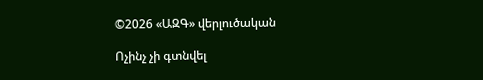©2026 «ԱԶԳ» վերլուծական

Ոչինչ չի գտնվել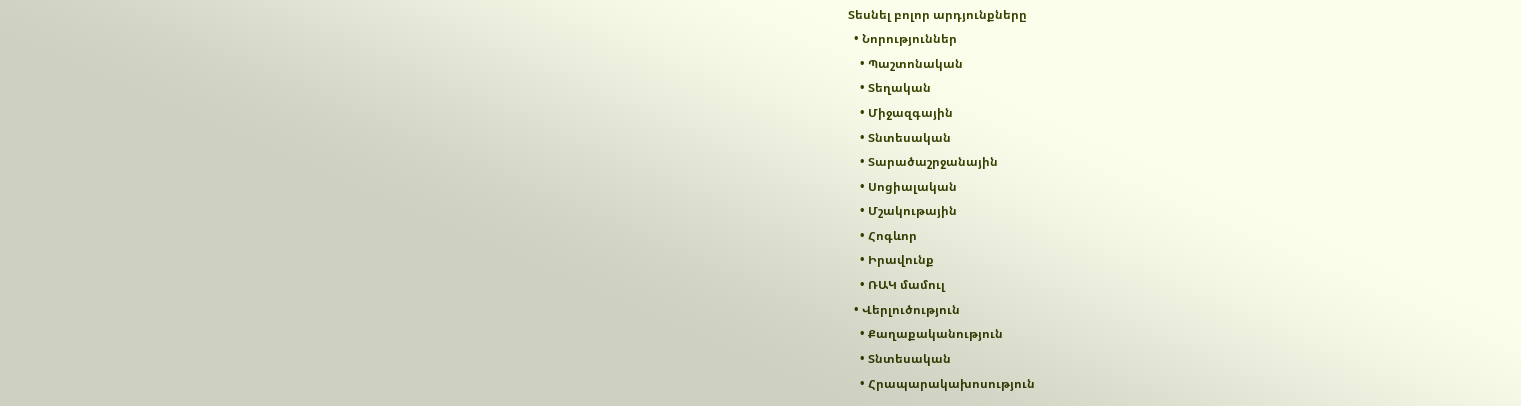Տեսնել բոլոր արդյունքները
  • Նորություններ
    • Պաշտոնական
    • Տեղական
    • Միջազգային
    • Տնտեսական
    • Տարածաշրջանային
    • Սոցիալական
    • Մշակութային
    • Հոգևոր
    • Իրավունք
    • ՌԱԿ մամուլ
  • Վերլուծություն
    • Քաղաքականություն
    • Տնտեսական
    • Հրապարակախոսություն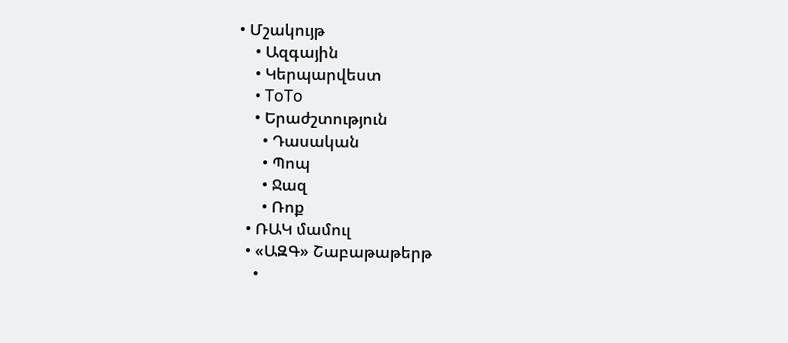• Մշակույթ
    • Ազգային
    • Կերպարվեստ
    • ToTo
    • Երաժշտություն
      • Դասական
      • Պոպ
      • Ջազ
      • Ռոք
  • ՌԱԿ մամուլ
  • «ԱԶԳ» Շաբաթաթերթ
    •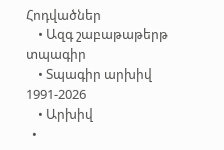Հոդվածներ
    • Ազգ շաբաթաթերթ տպագիր
    • Տպագիր արխիվ 1991-2026
    • Արխիվ
  •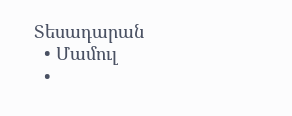Տեսադարան
  • Մամուլ
  •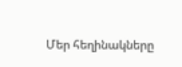Մեր հեղինակները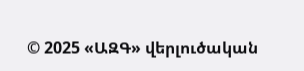© 2025 «ԱԶԳ» վերլուծական